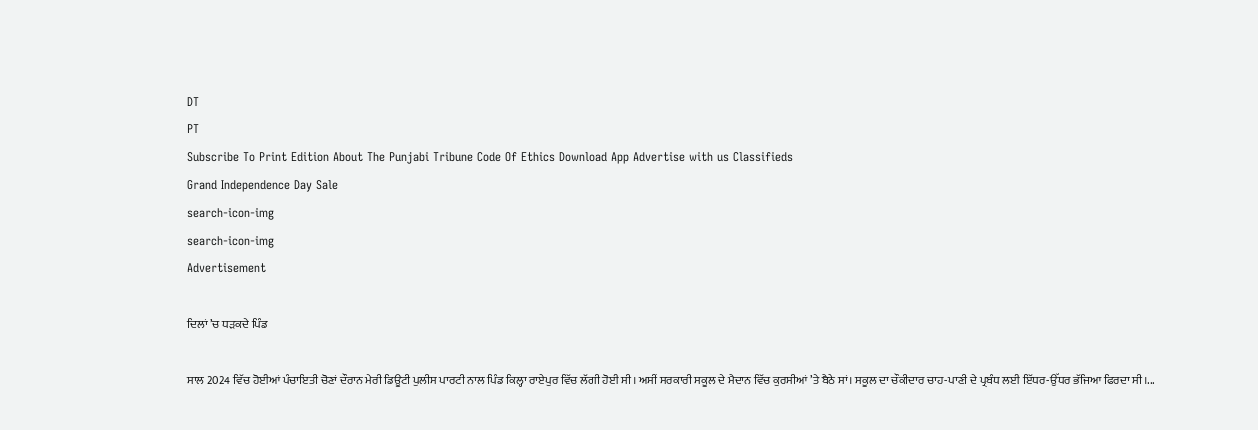DT
PT
Subscribe To Print Edition About The Punjabi Tribune Code Of Ethics Download App Advertise with us Classifieds
Grand Independence Day Sale
search-icon-img
search-icon-img
Advertisement

ਦਿਲਾਂ ’ਚ ਧੜਕਦੇ ਪਿੰਡ

ਸਾਲ 2024 ਵਿੱਚ ਹੋਈਆਂ ਪੰਚਾਇਤੀ ਚੋਣਾਂ ਦੌਰਾਨ ਮੇਰੀ ਡਿਊਟੀ ਪੁਲੀਸ ਪਾਰਟੀ ਨਾਲ ਪਿੰਡ ਕਿਲ੍ਹਾ ਰਾਏਪੁਰ ਵਿੱਚ ਲੱਗੀ ਹੋਈ ਸੀ। ਅਸੀਂ ਸਰਕਾਰੀ ਸਕੂਲ ਦੇ ਮੈਦਾਨ ਵਿੱਚ ਕੁਰਸੀਆਂ ’ਤੇ ਬੈਠੇ ਸਾਂ। ਸਕੂਲ ਦਾ ਚੌਕੀਦਾਰ ਚਾਹ-ਪਾਣੀ ਦੇ ਪ੍ਰਬੰਧ ਲਈ ਇੱਧਰ-ਉੱਧਰ ਭੱਜਿਆ ਫਿਰਦਾ ਸੀ।...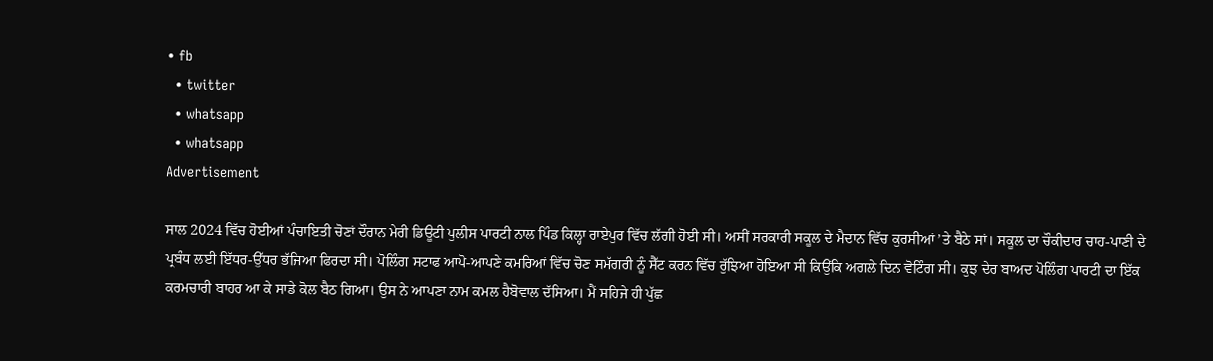• fb
  • twitter
  • whatsapp
  • whatsapp
Advertisement

ਸਾਲ 2024 ਵਿੱਚ ਹੋਈਆਂ ਪੰਚਾਇਤੀ ਚੋਣਾਂ ਦੌਰਾਨ ਮੇਰੀ ਡਿਊਟੀ ਪੁਲੀਸ ਪਾਰਟੀ ਨਾਲ ਪਿੰਡ ਕਿਲ੍ਹਾ ਰਾਏਪੁਰ ਵਿੱਚ ਲੱਗੀ ਹੋਈ ਸੀ। ਅਸੀਂ ਸਰਕਾਰੀ ਸਕੂਲ ਦੇ ਮੈਦਾਨ ਵਿੱਚ ਕੁਰਸੀਆਂ ’ਤੇ ਬੈਠੇ ਸਾਂ। ਸਕੂਲ ਦਾ ਚੌਕੀਦਾਰ ਚਾਹ-ਪਾਣੀ ਦੇ ਪ੍ਰਬੰਧ ਲਈ ਇੱਧਰ-ਉੱਧਰ ਭੱਜਿਆ ਫਿਰਦਾ ਸੀ। ਪੋਲਿੰਗ ਸਟਾਫ ਆਪੋ-ਆਪਣੇ ਕਮਰਿਆਂ ਵਿੱਚ ਚੋਣ ਸਮੱਗਰੀ ਨੂੰ ਸੈੱਟ ਕਰਨ ਵਿੱਚ ਰੁੱਝਿਆ ਹੋਇਆ ਸੀ ਕਿਉਂਕਿ ਅਗਲੇ ਦਿਨ ਵੋਟਿੰਗ ਸੀ। ਕੁਝ ਦੇਰ ਬਾਅਦ ਪੋਲਿੰਗ ਪਾਰਟੀ ਦਾ ਇੱਕ ਕਰਮਚਾਰੀ ਬਾਹਰ ਆ ਕੇ ਸਾਡੇ ਕੋਲ ਬੈਠ ਗਿਆ। ਉਸ ਨੇ ਆਪਣਾ ਨਾਮ ਕਮਲ ਹੈਬੋਵਾਲ ਦੱਸਿਆ। ਮੈਂ ਸਹਿਜੇ ਹੀ ਪੁੱਛ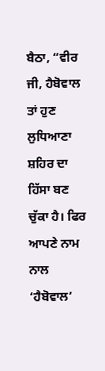ਬੈਠਾ, “ਵੀਰ ਜੀ, ਹੈਬੋਵਾਲ ਤਾਂ ਹੁਣ ਲੁਧਿਆਣਾ ਸ਼ਹਿਰ ਦਾ ਹਿੱਸਾ ਬਣ ਚੁੱਕਾ ਹੈ। ਫਿਰ ਆਪਣੇ ਨਾਮ ਨਾਲ ‘ਹੈਬੋਵਾਲ’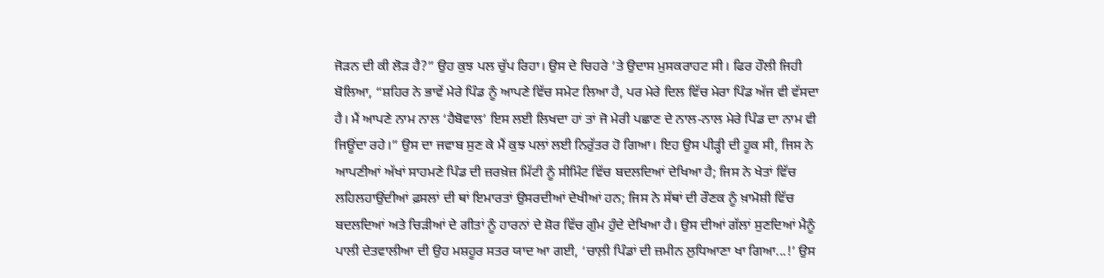ਜੋੜਨ ਦੀ ਕੀ ਲੋੜ ਹੈ?” ਉਹ ਕੁਝ ਪਲ ਚੁੱਪ ਰਿਹਾ। ਉਸ ਦੇ ਚਿਹਰੇ ’ਤੇ ਉਦਾਸ ਮੁਸਕਰਾਹਟ ਸੀ। ਫਿਰ ਹੌਲੀ ਜਿਹੀ ਬੋਲਿਆ, “ਸ਼ਹਿਰ ਨੇ ਭਾਵੇਂ ਮੇਰੇ ਪਿੰਡ ਨੂੰ ਆਪਣੇ ਵਿੱਚ ਸਮੇਟ ਲਿਆ ਹੈ, ਪਰ ਮੇਰੇ ਦਿਲ ਵਿੱਚ ਮੇਰਾ ਪਿੰਡ ਅੱਜ ਵੀ ਵੱਸਦਾ ਹੈ। ਮੈਂ ਆਪਣੇ ਨਾਮ ਨਾਲ ‘ਹੈਬੋਵਾਲ’ ਇਸ ਲਈ ਲਿਖਦਾ ਹਾਂ ਤਾਂ ਜੋ ਮੇਰੀ ਪਛਾਣ ਦੇ ਨਾਲ-ਨਾਲ ਮੇਰੇ ਪਿੰਡ ਦਾ ਨਾਮ ਵੀ ਜਿਊਂਦਾ ਰਹੇ।” ਉਸ ਦਾ ਜਵਾਬ ਸੁਣ ਕੇ ਮੈਂ ਕੁਝ ਪਲਾਂ ਲਈ ਨਿਰੁੱਤਰ ਹੋ ਗਿਆ। ਇਹ ਉਸ ਪੀੜ੍ਹੀ ਦੀ ਹੂਕ ਸੀ, ਜਿਸ ਨੇ ਆਪਣੀਆਂ ਅੱਖਾਂ ਸਾਹਮਣੇ ਪਿੰਡ ਦੀ ਜ਼ਰਖ਼ੇਜ਼ ਮਿੱਟੀ ਨੂੰ ਸੀਮਿੰਟ ਵਿੱਚ ਬਦਲਦਿਆਂ ਦੇਖਿਆ ਹੈ; ਜਿਸ ਨੇ ਖੇਤਾਂ ਵਿੱਚ ਲਹਿਲਹਾਉਂਦੀਆਂ ਫ਼ਸਲਾਂ ਦੀ ਥਾਂ ਇਮਾਰਤਾਂ ਉਸਰਦੀਆਂ ਦੇਖੀਆਂ ਹਨ; ਜਿਸ ਨੇ ਸੱਥਾਂ ਦੀ ਰੌਣਕ ਨੂੰ ਖ਼ਾਮੋਸ਼ੀ ਵਿੱਚ ਬਦਲਦਿਆਂ ਅਤੇ ਚਿੜੀਆਂ ਦੇ ਗੀਤਾਂ ਨੂੰ ਹਾਰਨਾਂ ਦੇ ਸ਼ੋਰ ਵਿੱਚ ਗੁੰਮ ਹੁੰਦੇ ਦੇਖਿਆ ਹੈ। ਉਸ ਦੀਆਂ ਗੱਲਾਂ ਸੁਣਦਿਆਂ ਮੈਨੂੰ ਪਾਲੀ ਦੇਤਵਾਲੀਆ ਦੀ ਉਹ ਮਸ਼ਹੂਰ ਸਤਰ ਯਾਦ ਆ ਗਈ, ‘ਚਾਲ਼ੀ ਪਿੰਡਾਂ ਦੀ ਜ਼ਮੀਨ ਲੁਧਿਆਣਾ ਖਾ ਗਿਆ...!’ ਉਸ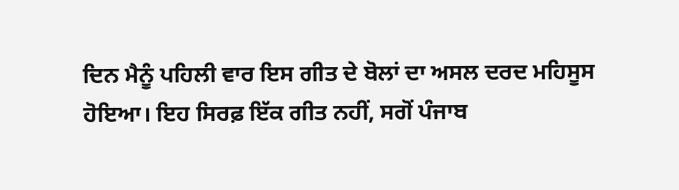ਦਿਨ ਮੈਨੂੰ ਪਹਿਲੀ ਵਾਰ ਇਸ ਗੀਤ ਦੇ ਬੋਲਾਂ ਦਾ ਅਸਲ ਦਰਦ ਮਹਿਸੂਸ ਹੋਇਆ। ਇਹ ਸਿਰਫ਼ ਇੱਕ ਗੀਤ ਨਹੀਂ, ਸਗੋਂ ਪੰਜਾਬ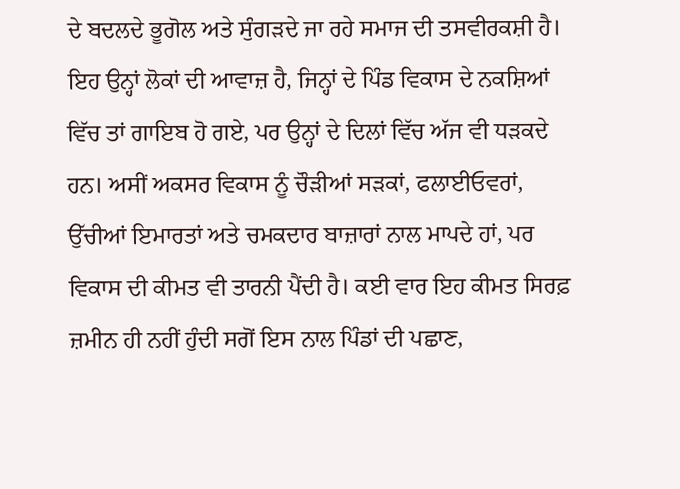ਦੇ ਬਦਲਦੇ ਭੂਗੋਲ ਅਤੇ ਸੁੰਗੜਦੇ ਜਾ ਰਹੇ ਸਮਾਜ ਦੀ ਤਸਵੀਰਕਸ਼ੀ ਹੈ। ਇਹ ਉਨ੍ਹਾਂ ਲੋਕਾਂ ਦੀ ਆਵਾਜ਼ ਹੈ, ਜਿਨ੍ਹਾਂ ਦੇ ਪਿੰਡ ਵਿਕਾਸ ਦੇ ਨਕਸ਼ਿਆਂ ਵਿੱਚ ਤਾਂ ਗਾਇਬ ਹੋ ਗਏ, ਪਰ ਉਨ੍ਹਾਂ ਦੇ ਦਿਲਾਂ ਵਿੱਚ ਅੱਜ ਵੀ ਧੜਕਦੇ ਹਨ। ਅਸੀਂ ਅਕਸਰ ਵਿਕਾਸ ਨੂੰ ਚੌੜੀਆਂ ਸੜਕਾਂ, ਫਲਾਈਓਵਰਾਂ, ਉੱਚੀਆਂ ਇਮਾਰਤਾਂ ਅਤੇ ਚਮਕਦਾਰ ਬਾਜ਼ਾਰਾਂ ਨਾਲ ਮਾਪਦੇ ਹਾਂ, ਪਰ ਵਿਕਾਸ ਦੀ ਕੀਮਤ ਵੀ ਤਾਰਨੀ ਪੈਂਦੀ ਹੈ। ਕਈ ਵਾਰ ਇਹ ਕੀਮਤ ਸਿਰਫ਼ ਜ਼ਮੀਨ ਹੀ ਨਹੀਂ ਹੁੰਦੀ ਸਗੋਂ ਇਸ ਨਾਲ ਪਿੰਡਾਂ ਦੀ ਪਛਾਣ,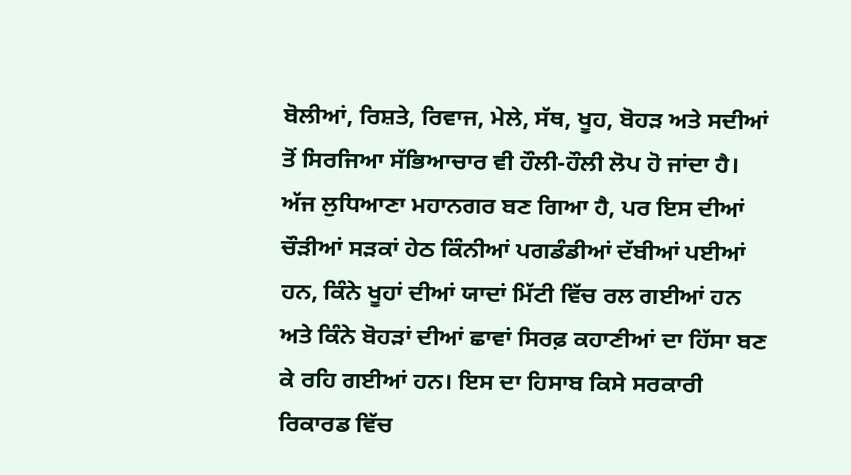ਬੋਲੀਆਂ, ਰਿਸ਼ਤੇ, ਰਿਵਾਜ, ਮੇਲੇ, ਸੱਥ, ਖੂਹ, ਬੋਹੜ ਅਤੇ ਸਦੀਆਂ ਤੋਂ ਸਿਰਜਿਆ ਸੱਭਿਆਚਾਰ ਵੀ ਹੌਲੀ-ਹੌਲੀ ਲੋਪ ਹੋ ਜਾਂਦਾ ਹੈ। ਅੱਜ ਲੁਧਿਆਣਾ ਮਹਾਨਗਰ ਬਣ ਗਿਆ ਹੈ, ਪਰ ਇਸ ਦੀਆਂ ਚੌੜੀਆਂ ਸੜਕਾਂ ਹੇਠ ਕਿੰਨੀਆਂ ਪਗਡੰਡੀਆਂ ਦੱਬੀਆਂ ਪਈਆਂ ਹਨ, ਕਿੰਨੇ ਖੂਹਾਂ ਦੀਆਂ ਯਾਦਾਂ ਮਿੱਟੀ ਵਿੱਚ ਰਲ ਗਈਆਂ ਹਨ ਅਤੇ ਕਿੰਨੇ ਬੋਹੜਾਂ ਦੀਆਂ ਛਾਵਾਂ ਸਿਰਫ਼ ਕਹਾਣੀਆਂ ਦਾ ਹਿੱਸਾ ਬਣ ਕੇ ਰਹਿ ਗਈਆਂ ਹਨ। ਇਸ ਦਾ ਹਿਸਾਬ ਕਿਸੇ ਸਰਕਾਰੀ ਰਿਕਾਰਡ ਵਿੱਚ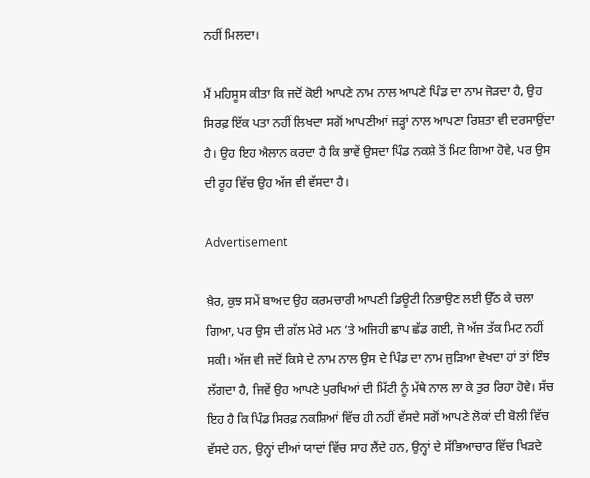ਨਹੀਂ ਮਿਲਦਾ।

ਮੈਂ ਮਹਿਸੂਸ ਕੀਤਾ ਕਿ ਜਦੋਂ ਕੋਈ ਆਪਣੇ ਨਾਮ ਨਾਲ ਆਪਣੇ ਪਿੰਡ ਦਾ ਨਾਮ ਜੋੜਦਾ ਹੈ, ਉਹ ਸਿਰਫ਼ ਇੱਕ ਪਤਾ ਨਹੀਂ ਲਿਖਦਾ ਸਗੋਂ ਆਪਣੀਆਂ ਜੜ੍ਹਾਂ ਨਾਲ ਆਪਣਾ ਰਿਸ਼ਤਾ ਵੀ ਦਰਸਾਉਂਦਾ ਹੈ। ਉਹ ਇਹ ਐਲਾਨ ਕਰਦਾ ਹੈ ਕਿ ਭਾਵੇਂ ਉਸਦਾ ਪਿੰਡ ਨਕਸ਼ੇ ਤੋਂ ਮਿਟ ਗਿਆ ਹੋਵੇ, ਪਰ ਉਸ ਦੀ ਰੂਹ ਵਿੱਚ ਉਹ ਅੱਜ ਵੀ ਵੱਸਦਾ ਹੈ।

Advertisement

ਖ਼ੈਰ, ਕੁਝ ਸਮੇਂ ਬਾਅਦ ਉਹ ਕਰਮਚਾਰੀ ਆਪਣੀ ਡਿਊਟੀ ਨਿਭਾਉਣ ਲਈ ਉੱਠ ਕੇ ਚਲਾ ਗਿਆ, ਪਰ ਉਸ ਦੀ ਗੱਲ ਮੇਰੇ ਮਨ ’ਤੇ ਅਜਿਹੀ ਛਾਪ ਛੱਡ ਗਈ, ਜੋ ਅੱਜ ਤੱਕ ਮਿਟ ਨਹੀਂ ਸਕੀ। ਅੱਜ ਵੀ ਜਦੋਂ ਕਿਸੇ ਦੇ ਨਾਮ ਨਾਲ ਉਸ ਦੇ ਪਿੰਡ ਦਾ ਨਾਮ ਜੁੜਿਆ ਵੇਖਦਾ ਹਾਂ ਤਾਂ ਇੰਝ ਲੱਗਦਾ ਹੈ, ਜਿਵੇਂ ਉਹ ਆਪਣੇ ਪੁਰਖਿਆਂ ਦੀ ਮਿੱਟੀ ਨੂੰ ਮੱਥੇ ਨਾਲ ਲਾ ਕੇ ਤੁਰ ਰਿਹਾ ਹੋਵੇ। ਸੱਚ ਇਹ ਹੈ ਕਿ ਪਿੰਡ ਸਿਰਫ਼ ਨਕਸ਼ਿਆਂ ਵਿੱਚ ਹੀ ਨਹੀਂ ਵੱਸਦੇ ਸਗੋਂ ਆਪਣੇ ਲੋਕਾਂ ਦੀ ਬੋਲੀ ਵਿੱਚ ਵੱਸਦੇ ਹਨ, ਉਨ੍ਹਾਂ ਦੀਆਂ ਯਾਦਾਂ ਵਿੱਚ ਸਾਹ ਲੈਂਦੇ ਹਨ, ਉਨ੍ਹਾਂ ਦੇ ਸੱਭਿਆਚਾਰ ਵਿੱਚ ਖਿੜਦੇ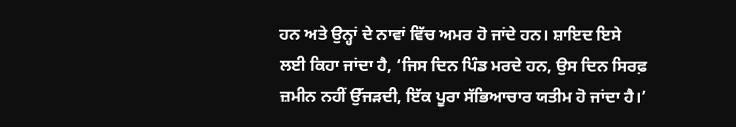ਹਨ ਅਤੇ ਉਨ੍ਹਾਂ ਦੇ ਨਾਵਾਂ ਵਿੱਚ ਅਮਰ ਹੋ ਜਾਂਦੇ ਹਨ। ਸ਼ਾਇਦ ਇਸੇ ਲਈ ਕਿਹਾ ਜਾਂਦਾ ਹੈ, ‘ਜਿਸ ਦਿਨ ਪਿੰਡ ਮਰਦੇ ਹਨ, ਉਸ ਦਿਨ ਸਿਰਫ਼ ਜ਼ਮੀਨ ਨਹੀਂ ਉੱਜੜਦੀ, ਇੱਕ ਪੂਰਾ ਸੱਭਿਆਚਾਰ ਯਤੀਮ ਹੋ ਜਾਂਦਾ ਹੈ।’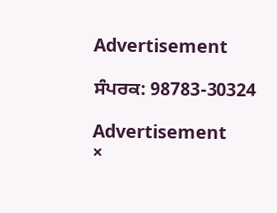Advertisement

ਸੰਪਰਕ: 98783-30324

Advertisement
×